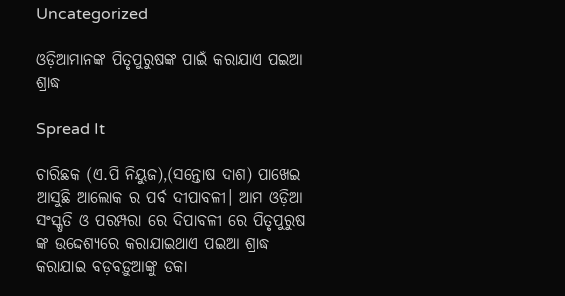Uncategorized

ଓଡ଼ିଆମାନଙ୍କ ପିତୃପୁରୁଷଙ୍କ ପାଇଁ କରାଯାଏ ପଇଆ ଶ୍ରାଦ୍ଧ

Spread It

ଚାରିଛକ (ଏ.ପି ନିୟୁଜ),(ସନ୍ତୋଷ ଦାଶ) ପାଖେଇ ଆସୁଛି ଆଲୋକ ର ପର୍ବ ଦୀପାବଳୀ। ଆମ ଓଡ଼ିଆ ସଂସ୍କୃତି ଓ ପରମ୍ପରା ରେ ଦିପାବଳୀ ରେ ପିତୃପୁରୁଷ ଙ୍କ ଉଦ୍ଦେଶ୍ୟରେ କରାଯାଇଥାଏ ପଇଆ ଶ୍ରାଦ୍ଧ କରାଯାଇ ବଡ଼ବଡ଼ୁଆଙ୍କୁ ଡକା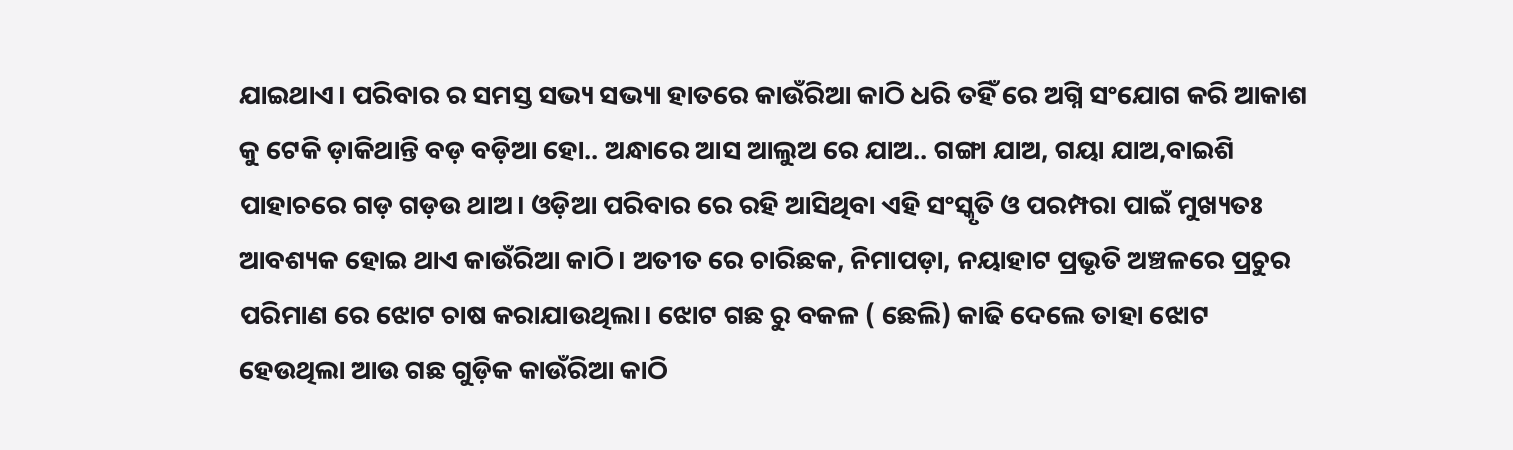ଯାଇଥାଏ। ପରିବାର ର ସମସ୍ତ ସଭ୍ୟ ସଭ୍ୟା ହାତରେ କାଉଁରିଆ କାଠି ଧରି ତହିଁ ରେ ଅଗ୍ନି ସଂଯୋଗ କରି ଆକାଶ କୁ ଟେକି ଡ଼ାକିଥାନ୍ତି ବଡ଼ ବଡ଼ିଆ ହୋ.. ଅନ୍ଧାରେ ଆସ ଆଲୁଅ ରେ ଯାଅ.. ଗଙ୍ଗା ଯାଅ, ଗୟା ଯାଅ,ବାଇଶି ପାହାଚରେ ଗଡ଼ ଗଡ଼ଉ ଥାଅ। ଓଡ଼ିଆ ପରିବାର ରେ ରହି ଆସିଥିବା ଏହି ସଂସ୍କୃତି ଓ ପରମ୍ପରା ପାଇଁ ମୁଖ୍ୟତଃ ଆବଶ୍ୟକ ହୋଇ ଥାଏ କାଉଁରିଆ କାଠି। ଅତୀତ ରେ ଚାରିଛକ, ନିମାପଡ଼ା, ନୟାହାଟ ପ୍ରଭୃତି ଅଞ୍ଚଳରେ ପ୍ରଚୁର ପରିମାଣ ରେ ଝୋଟ ଚାଷ କରାଯାଉଥିଲା। ଝୋଟ ଗଛ ରୁ ବକଳ ( ଛେଲି) କାଢି ଦେଲେ ତାହା ଝୋଟ ହେଉଥିଲା ଆଉ ଗଛ ଗୁଡ଼ିକ କାଉଁରିଆ କାଠି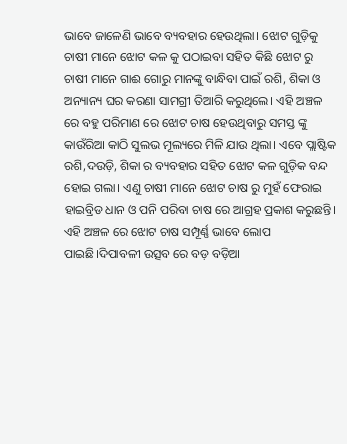ଭାବେ ଜାଳେଣି ଭାବେ ବ୍ୟବହାର ହେଉଥିଲା। ଝୋଟ ଗୁଡ଼ିକୁ ଚାଷୀ ମାନେ ଝୋଟ କଳ କୁ ପଠାଇବା ସହିତ କିଛି ଝୋଟ ରୁ ଚାଷୀ ମାନେ ଗାଈ ଗୋରୁ ମାନଙ୍କୁ ବାନ୍ଧିବା ପାଇଁ ରଶି, ଶିକା ଓ ଅନ୍ୟାନ୍ୟ ଘର କରଣା ସାମଗ୍ରୀ ତିଆରି କରୁଥିଲେ। ଏହି ଅଞ୍ଚଳ ରେ ବହୁ ପରିମାଣ ରେ ଝୋଟ ଚାଷ ହେଉଥିବାରୁ ସମସ୍ତ ଙ୍କୁ କାଉଁରିଆ କାଠି ସୁଲଭ ମୂଲ୍ୟରେ ମିଳି ଯାଉ ଥିଲା। ଏବେ ପ୍ଲାଷ୍ଟିକ ରଶି,ଦଉଡ଼ି, ଶିକା ର ବ୍ୟବହାର ସହିତ ଝୋଟ କଳ ଗୁଡ଼ିକ ବନ୍ଦ ହୋଇ ଗଲା। ଏଣୁ ଚାଷୀ ମାନେ ଝୋଟ ଚାଷ ରୁ ମୁହଁ ଫେରାଇ ହାଇବ୍ରିଡ ଧାନ ଓ ପନି ପରିବା ଚାଷ ରେ ଆଗ୍ରହ ପ୍ରକାଶ କରୁଛନ୍ତି। ଏହି ଅଞ୍ଚଳ ରେ ଝୋଟ ଚାଷ ସମ୍ପୂର୍ଣ୍ଣ ଭାବେ ଲୋପ ପାଇଛି।ଦିପାବଳୀ ଉତ୍ସବ ରେ ବଡ଼ ବଡ଼ିଆ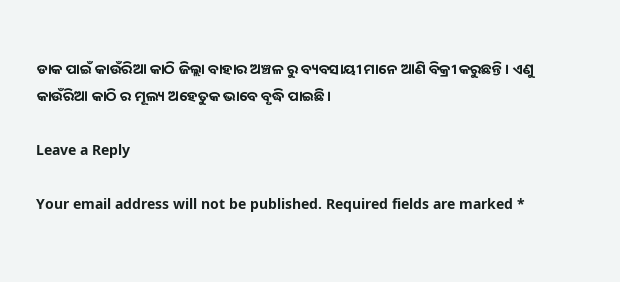ଡାକ ପାଇଁ କାଉଁରିଆ କାଠି ଜିଲ୍ଲା ବାହାର ଅଞ୍ଚଳ ରୁ ବ୍ୟବସାୟୀ ମାନେ ଆଣି ବିକ୍ରୀ କରୁଛନ୍ତି। ଏଣୁ କାଉଁରିଆ କାଠି ର ମୂଲ୍ୟ ଅହେତୁକ ଭାବେ ବୃଦ୍ଧି ପାଇଛି।

Leave a Reply

Your email address will not be published. Required fields are marked *